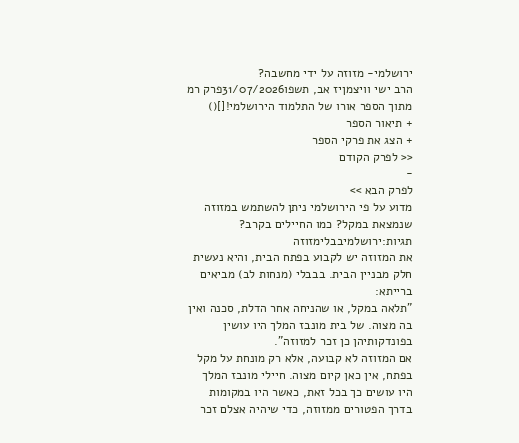ירושלמי- מזוזה על ידי מחשבה?
הרב ישי וויצמןיז אב, תשפו31/07/2026פרק רמ מתוך הספר אורו של התלמוד הירושלמי![]()
+ תיאור הספר
+ הצג את פרקי הספר
<< לפרק הקודם
-
לפרק הבא >>
מדוע על פי הירושלמי ניתן להשתמש במזוזה שנמצאת במקל? כמו החיילים בקרב?
תגיות:ירושלמיבבלימזוזה
את המזוזה יש לקבוע בפתח הבית, והיא נעשית חלק מבניין הבית. בבבלי (מנחות לב) מביאים ברייתא:
"תלאה במקל, או שהניחה אחר הדלת, סכנה ואין בה מצוה. של בית מונבז המלך היו עושין בפונדקותיהן כן זכר למזוזה".
אם המזוזה לא קבועה, אלא רק מונחת על מקל בפתח, אין כאן קיום מצוה. חיילי מונבז המלך היו עושים כך בכל זאת, כאשר היו במקומות בדרך הפטורים ממזוזה, כדי שיהיה אצלם זכר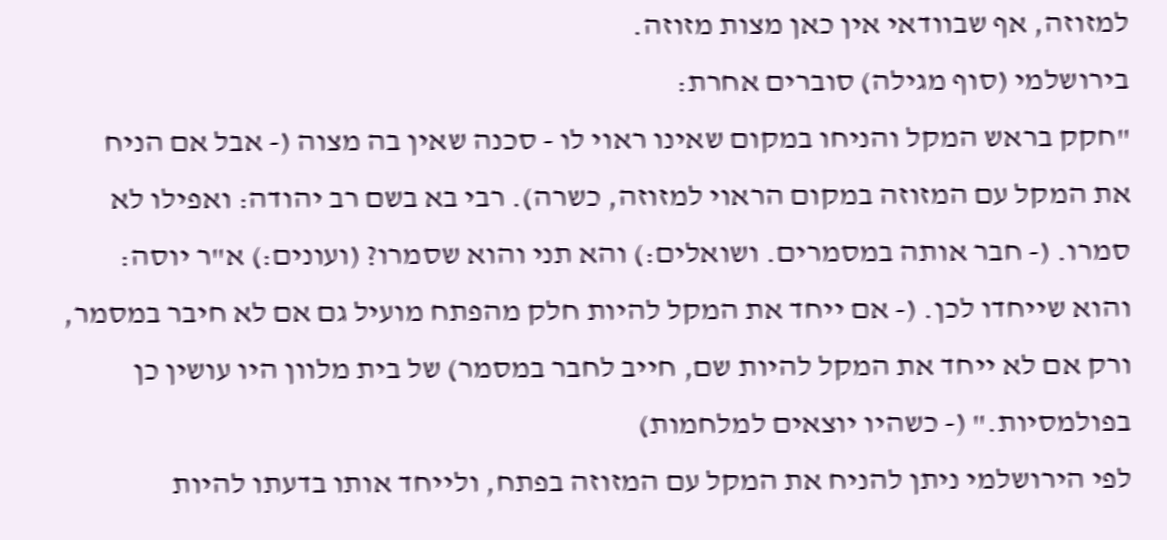למזוזה, אף שבוודאי אין כאן מצות מזוזה.
בירושלמי (סוף מגילה) סוברים אחרת:
"חקק בראש המקל והניחו במקום שאינו ראוי לו - סכנה שאין בה מצוה (- אבל אם הניח
את המקל עם המזוזה במקום הראוי למזוזה, כשרה). רבי בא בשם רב יהודה: ואפילו לא סמרו. (- חבר אותה במסמרים. ושואלים:) והא תני והוא שסמרו? (ועונים:) א"ר יוסה: והוא שייחדו לכן. (- אם ייחד את המקל להיות חלק מהפתח מועיל גם אם לא חיבר במסמר, ורק אם לא ייחד את המקל להיות שם, חייב לחבר במסמר) של בית מלוון היו עושין כן בפולמסיות." (- כשהיו יוצאים למלחמות)
לפי הירושלמי ניתן להניח את המקל עם המזוזה בפתח, ולייחד אותו בדעתו להיות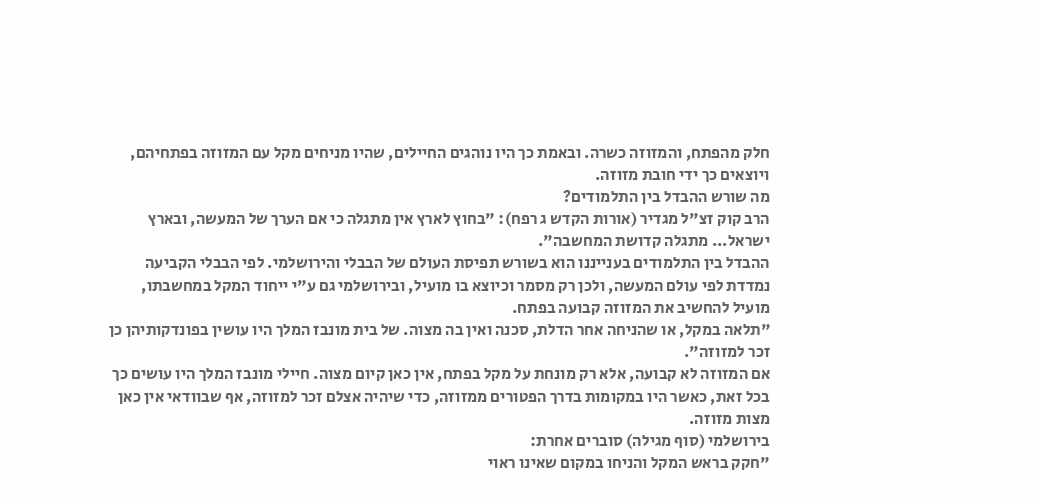חלק מהפתח, והמזוזה כשרה. ובאמת כך היו נוהגים החיילים, שהיו מניחים מקל עם המזוזה בפתחיהם, ויוצאים כך ידי חובת מזוזה.
מה שורש ההבדל בין התלמודים?
הרב קוק זצ"ל מגדיר (אורות הקדש ג רפח): "בחוץ לארץ אין מתגלה כי אם הערך של המעשה, ובארץ ישראל... מתגלה קדושת המחשבה".
ההבדל בין התלמודים בענייננו הוא בשורש תפיסת העולם של הבבלי והירושלמי. לפי הבבלי הקביעה נמדדת לפי עולם המעשה, ולכן רק מסמר וכיוצא בו מועיל, ובירושלמי גם ע"י ייחוד המקל במחשבתו, מועיל להחשיב את המזוזה קבועה בפתח.
"תלאה במקל, או שהניחה אחר הדלת, סכנה ואין בה מצוה. של בית מונבז המלך היו עושין בפונדקותיהן כן זכר למזוזה".
אם המזוזה לא קבועה, אלא רק מונחת על מקל בפתח, אין כאן קיום מצוה. חיילי מונבז המלך היו עושים כך בכל זאת, כאשר היו במקומות בדרך הפטורים ממזוזה, כדי שיהיה אצלם זכר למזוזה, אף שבוודאי אין כאן מצות מזוזה.
בירושלמי (סוף מגילה) סוברים אחרת:
"חקק בראש המקל והניחו במקום שאינו ראוי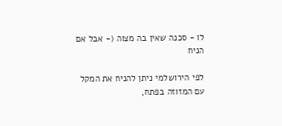לו - סכנה שאין בה מצוה (- אבל אם הניח

לפי הירושלמי ניתן להניח את המקל עם המזוזה בפתח,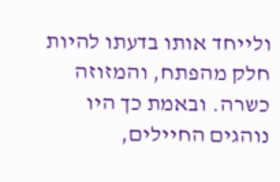ולייחד אותו בדעתו להיות חלק מהפתח, והמזוזה כשרה. ובאמת כך היו נוהגים החיילים,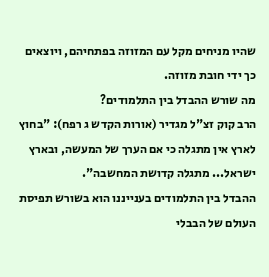שהיו מניחים מקל עם המזוזה בפתחיהם, ויוצאים כך ידי חובת מזוזה.
מה שורש ההבדל בין התלמודים?
הרב קוק זצ"ל מגדיר (אורות הקדש ג רפח): "בחוץ לארץ אין מתגלה כי אם הערך של המעשה, ובארץ ישראל... מתגלה קדושת המחשבה".
ההבדל בין התלמודים בענייננו הוא בשורש תפיסת העולם של הבבלי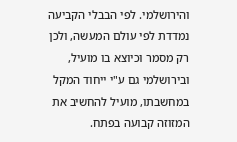והירושלמי. לפי הבבלי הקביעה נמדדת לפי עולם המעשה, ולכן רק מסמר וכיוצא בו מועיל, ובירושלמי גם ע"י ייחוד המקל במחשבתו, מועיל להחשיב את המזוזה קבועה בפתח.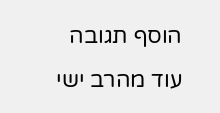הוסף תגובה
עוד מהרב ישי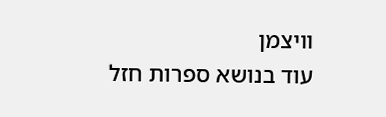וויצמן
עוד בנושא ספרות חזל